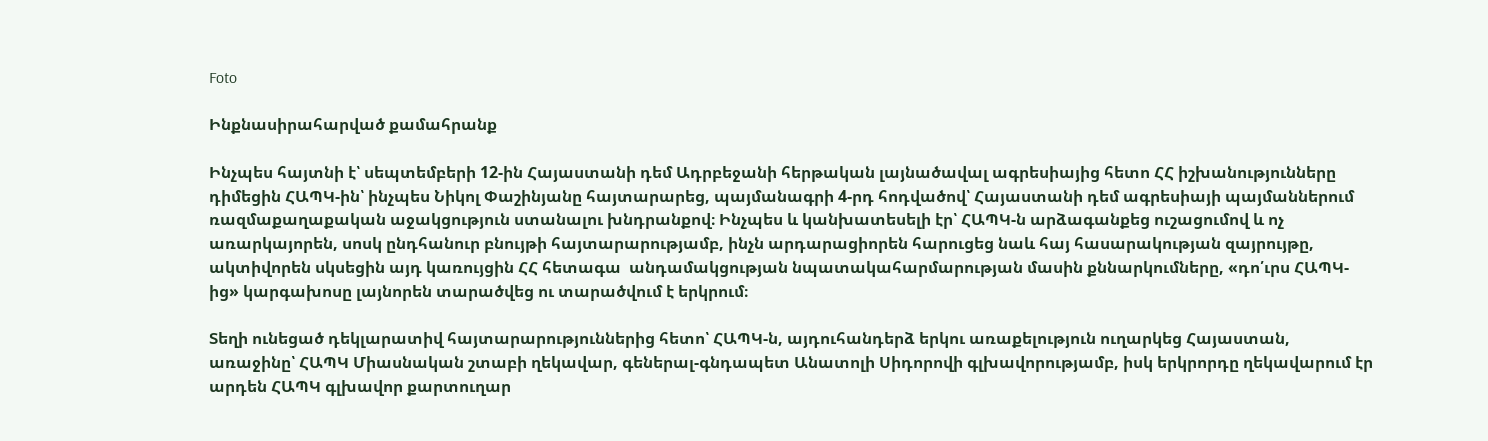Foto

Ինքնասիրահարված քամահրանք

Ինչպես հայտնի է՝ սեպտեմբերի 12-ին Հայաստանի դեմ Ադրբեջանի հերթական լայնածավալ ագրեսիայից հետո ՀՀ իշխանությունները դիմեցին ՀԱՊԿ-ին՝ ինչպես Նիկոլ Փաշինյանը հայտարարեց, պայմանագրի 4-րդ հոդվածով՝ Հայաստանի դեմ ագրեսիայի պայմաններում ռազմաքաղաքական աջակցություն ստանալու խնդրանքով։ Ինչպես և կանխատեսելի էր՝ ՀԱՊԿ-ն արձագանքեց ուշացումով և ոչ առարկայորեն, սոսկ ընդհանուր բնույթի հայտարարությամբ, ինչն արդարացիորեն հարուցեց նաև հայ հասարակության զայրույթը, ակտիվորեն սկսեցին այդ կառույցին ՀՀ հետագա  անդամակցության նպատակահարմարության մասին քննարկումները, «դո՛ւրս ՀԱՊԿ-ից» կարգախոսը լայնորեն տարածվեց ու տարածվում է երկրում։

Տեղի ունեցած դեկլարատիվ հայտարարություններից հետո՝ ՀԱՊԿ-ն, այդուհանդերձ երկու առաքելություն ուղարկեց Հայաստան, առաջինը՝ ՀԱՊԿ Միասնական շտաբի ղեկավար, գեներալ-գնդապետ Անատոլի Սիդորովի գլխավորությամբ, իսկ երկրորդը ղեկավարում էր արդեն ՀԱՊԿ գլխավոր քարտուղար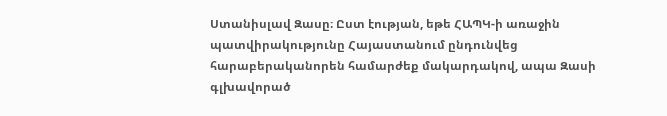Ստանիսլավ Զասը։ Ըստ էության, եթե ՀԱՊԿ-ի առաջին պատվիրակությունը Հայաստանում ընդունվեց հարաբերականորեն համարժեք մակարդակով, ապա Զասի գլխավորած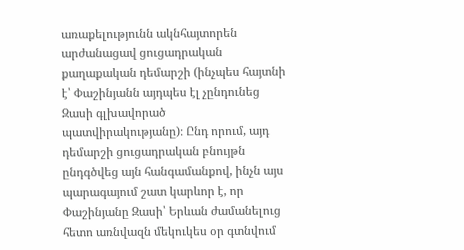առաքելությունն ակնհայտորեն արժանացավ ցուցադրական քաղաքական դեմարշի (ինչպես հայտնի է՝ Փաշինյանն այդպես էլ չընդունեց Զասի գլխավորած պատվիրակությանը)։ Ընդ որում, այդ դեմարշի ցուցադրական բնույթն ընդգծվեց այն հանգամանքով, ինչն այս պարագայում շատ կարևոր է, որ Փաշինյանը Զասի՝ Երևան ժամանելուց հետո առնվազն մեկուկես օր գտնվում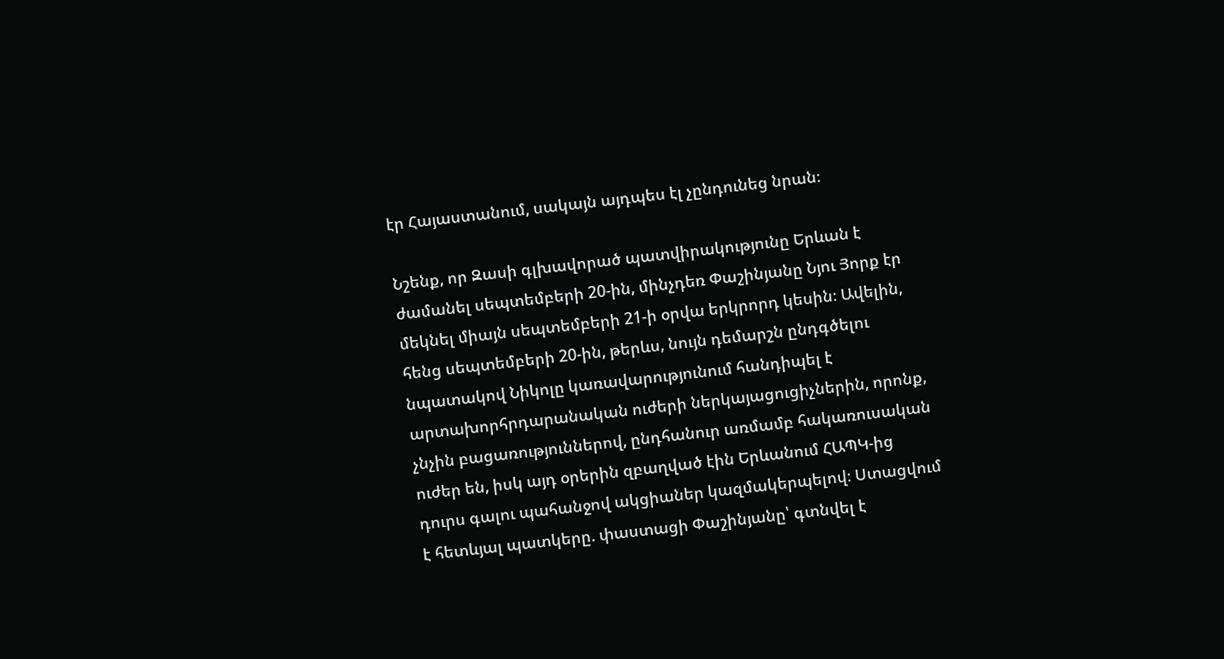էր Հայաստանում, սակայն այդպես էլ չընդունեց նրան։

Նշենք, որ Զասի գլխավորած պատվիրակությունը Երևան է ժամանել սեպտեմբերի 20-ին, մինչդեռ Փաշինյանը Նյու Յորք էր մեկնել միայն սեպտեմբերի 21-ի օրվա երկրորդ կեսին։ Ավելին, հենց սեպտեմբերի 20-ին, թերևս, նույն դեմարշն ընդգծելու նպատակով Նիկոլը կառավարությունում հանդիպել է արտախորհրդարանական ուժերի ներկայացուցիչներին, որոնք, չնչին բացառություններով, ընդհանուր առմամբ հակառուսական ուժեր են, իսկ այդ օրերին զբաղված էին Երևանում ՀԱՊԿ-ից դուրս գալու պահանջով ակցիաներ կազմակերպելով։ Ստացվում է հետևյալ պատկերը. փաստացի Փաշինյանը՝ գտնվել է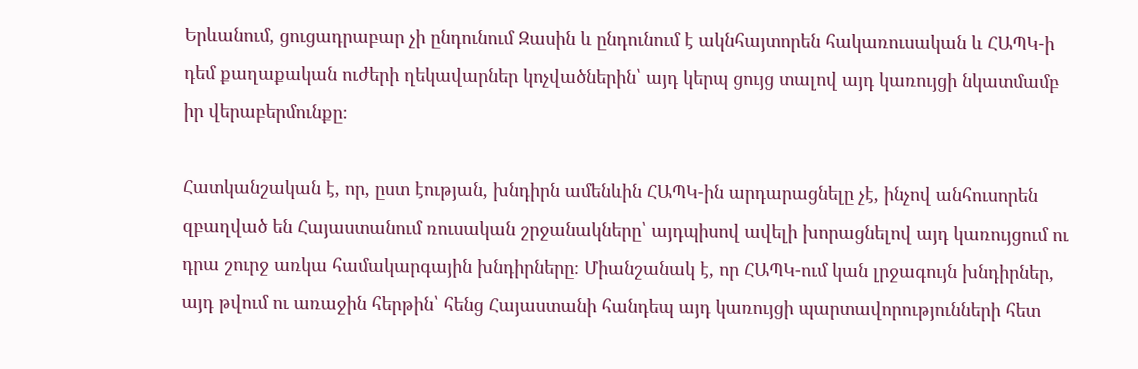Երևանում, ցուցադրաբար չի ընդունում Զասին և ընդունում է ակնհայտորեն հակառուսական և ՀԱՊԿ-ի դեմ քաղաքական ուժերի ղեկավարներ կոչվածներին՝ այդ կերպ ցույց տալով այդ կառույցի նկատմամբ իր վերաբերմունքը։

Հատկանշական է, որ, ըստ էության, խնդիրն ամենևին ՀԱՊԿ-ին արդարացնելը չէ, ինչով անհուսորեն զբաղված են Հայաստանում ռուսական շրջանակները՝ այդպիսով ավելի խորացնելով այդ կառույցում ու դրա շուրջ առկա համակարգային խնդիրները։ Միանշանակ է, որ ՀԱՊԿ-ում կան լրջագույն խնդիրներ, այդ թվում ու առաջին հերթին՝ հենց Հայաստանի հանդեպ այդ կառույցի պարտավորությունների հետ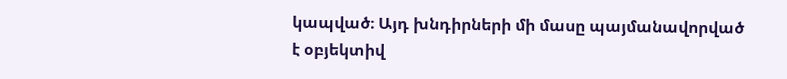կապված։ Այդ խնդիրների մի մասը պայմանավորված է օբյեկտիվ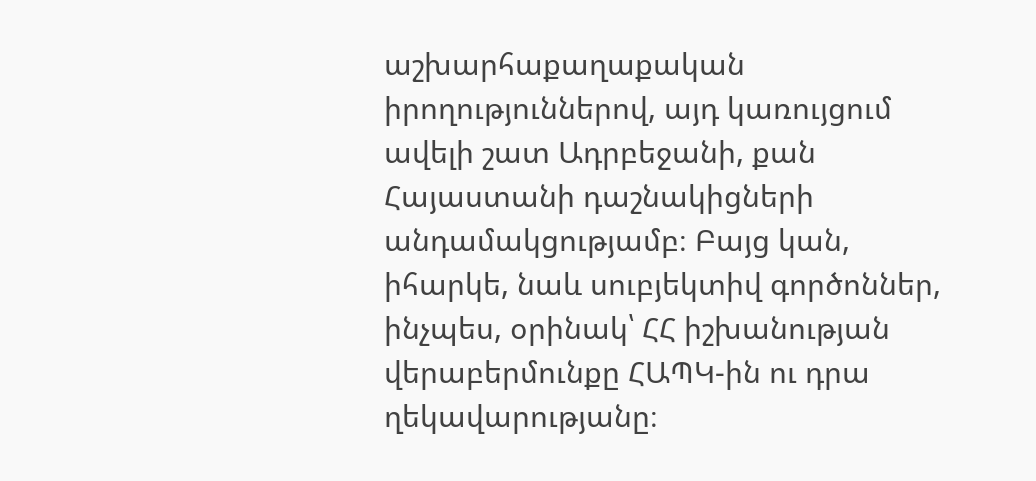աշխարհաքաղաքական իրողություններով, այդ կառույցում ավելի շատ Ադրբեջանի, քան Հայաստանի դաշնակիցների անդամակցությամբ։ Բայց կան, իհարկե, նաև սուբյեկտիվ գործոններ, ինչպես, օրինակ՝ ՀՀ իշխանության վերաբերմունքը ՀԱՊԿ-ին ու դրա ղեկավարությանը։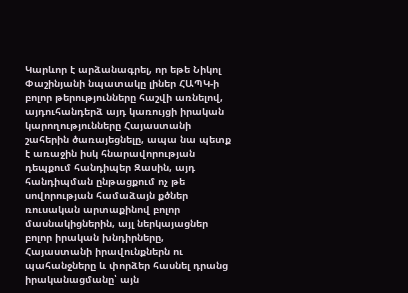Կարևոր է արձանագրել, որ եթե Նիկոլ Փաշինյանի նպատակը լիներ ՀԱՊԿ-ի բոլոր թերությունները հաշվի առնելով, այդուհանդերձ այդ կառույցի իրական կարողությունները Հայաստանի շահերին ծառայեցնելը, ապա նա պետք է առաջին իսկ հնարավորության դեպքում հանդիպեր Զասին, այդ հանդիպման ընթացքում ոչ թե սովորության համաձայն քծներ ռուսական արտաքինով բոլոր մասնակիցներին, այլ ներկայացներ բոլոր իրական խնդիրները,  Հայաստանի իրավունքներն ու պահանջները և փորձեր հասնել դրանց իրականացմանը՝ այն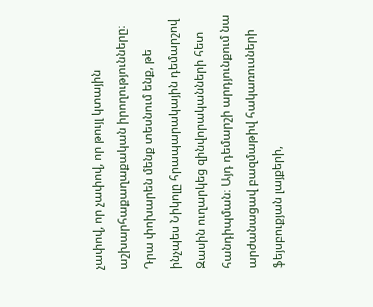չափով, որ չափով, որ թույլ կտային աշխարհաքաղաքական իրողությունները։ Դրա փոխարեն մենք տեսնում ենք, թե ինչպես Նիկոլը հրապարակային դեմարշով Զասին ուղարկեց զինվորականների հետ հանդիպման։ Այդ դեմարշի արդյունքում նա արժանացավ բազմաթիվ հակառուսների ֆեյսբուքյան լայքերի,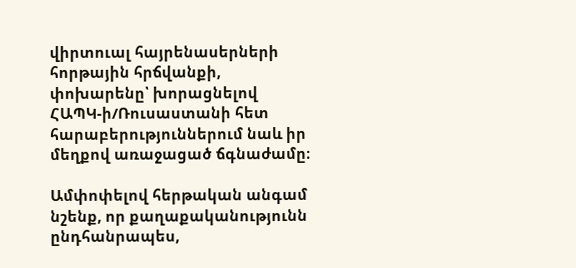վիրտուալ հայրենասերների հորթային հրճվանքի, փոխարենը՝ խորացնելով ՀԱՊԿ-ի/Ռուսաստանի հետ հարաբերություններում նաև իր մեղքով առաջացած ճգնաժամը։

Ամփոփելով հերթական անգամ նշենք, որ քաղաքականությունն ընդհանրապես,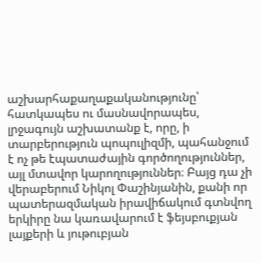աշխարհաքաղաքականությունը՝ հատկապես ու մասնավորապես, լրջագույն աշխատանք է, որը, ի տարբերություն պոպուլիզմի, պահանջում է ոչ թե էպատաժային գործողություններ, այլ մտավոր կարողություններ։ Բայց դա չի վերաբերում Նիկոլ Փաշինյանին, քանի որ պատերազմական իրավիճակում գտնվող երկիրը նա կառավարում է ֆեյսբուքյան լայքերի և յութուբյան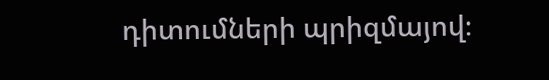դիտումների պրիզմայով։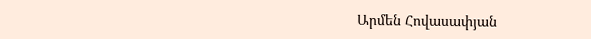Արմեն Հովասափյան